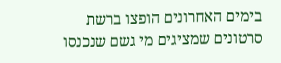בימים האחרונים הופצו ברשת סרטונים שמציגים מי גשם שנכנסו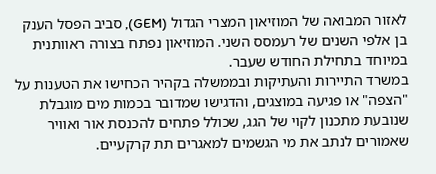לאזור המבואה של המוזיאון המצרי הגדול (GEM), סביב הפסל הענק בן אלפי השנים של רעמסס השני. המוזיאון נפתח בצורה ראוותנית במיוחד בתחילת החודש שעבר.
במשרד התיירות והעתיקות ובממשלה בקהיר הכחישו את הטענות על "הצפה" או פגיעה במוצגים, והדגישו שמדובר בכמות מים מוגבלת שנובעת מתכנון לקוי של הגג, שכולל פתחים להכנסת אור ואוויר שאמורים לנתב את מי הגשמים למאגרים תת קרקעיים.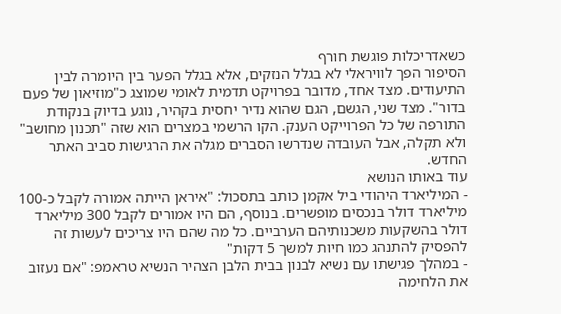כשאדריכלות פוגשת חורף
הסיפור הפך לוויראלי לא בגלל הנזקים, אלא בגלל הפער בין היומרה לבין התיעודים. מצד אחד, מדובר בפרויקט תדמית לאומי שמוצג כ"מוזיאון של פעם בדור". מצד שני, הגשם, הגם שהוא נדיר יחסית בקהיר, נוגע בדיוק בנקודת התורפה של כל הפרוייקט הענק. הקו הרשמי במצרים הוא שזה "תכנון מחושב" ולא תקלה, אבל העובדה שנדרשו הסברים מגלה את הרגישות סביב האתר החדש.
עוד באותו הנושא
- המיליארד היהודי ביל אקמן כותב בתסכול: "איראן הייתה אמורה לקבל כ-100 מיליארד דולר בנכסים מופשרים. בנוסף, הם היו אמורים לקבל 300 מיליארד דולר בהשקעות משכנותיהם הערביים. כל מה שהם היו צריכים לעשות זה להפסיק להתנהג כמו חיות למשך 5 דקות"
- במהלך פגישתו עם נשיא לבנון בבית הלבן הצהיר הנשיא טראמפ: "אם נעזוב את הלחימה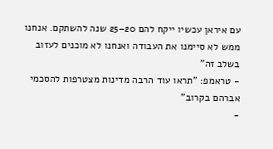עם איראן עכשיו ייקח להם 20–25 שנה להשתקם. אנחנו ממש לא סיימנו את העבודה ואנחנו לא מוכנים לעזוב בשלב זה"
- טראמפ: "תראו עוד הרבה מדינות מצטרפות להסכמי אברהם בקרוב"
-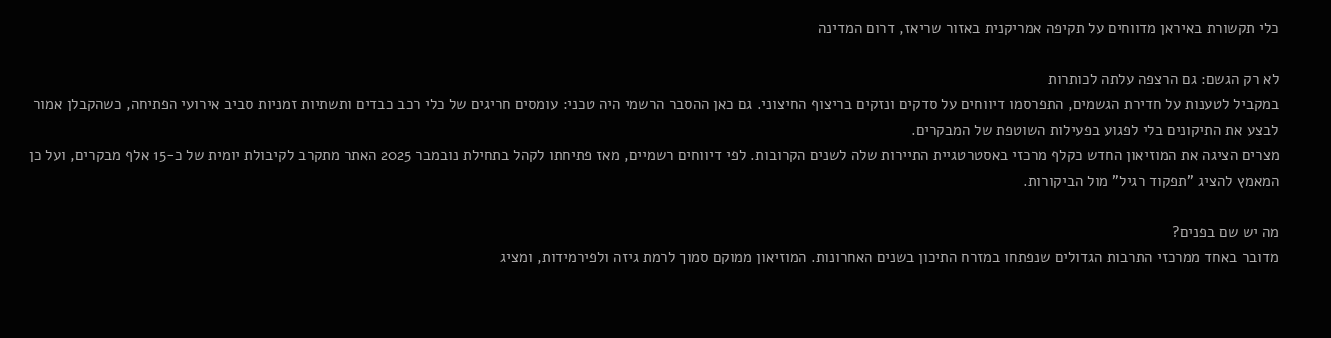כלי תקשורת באיראן מדווחים על תקיפה אמריקנית באזור שריאז, דרום המדינה

לא רק הגשם: גם הרצפה עלתה לכותרות
במקביל לטענות על חדירת הגשמים, התפרסמו דיווחים על סדקים ונזקים בריצוף החיצוני. גם כאן ההסבר הרשמי היה טכני: עומסים חריגים של כלי רכב כבדים ותשתיות זמניות סביב אירועי הפתיחה, כשהקבלן אמור לבצע את התיקונים בלי לפגוע בפעילות השוטפת של המבקרים.
מצרים הציגה את המוזיאון החדש כקלף מרכזי באסטרטגיית התיירות שלה לשנים הקרובות. לפי דיווחים רשמיים, מאז פתיחתו לקהל בתחילת נובמבר 2025 האתר מתקרב לקיבולת יומית של כ-15 אלף מבקרים, ועל כן המאמץ להציג "תפקוד רגיל" מול הביקורות.

מה יש שם בפנים?
מדובר באחד ממרכזי התרבות הגדולים שנפתחו במזרח התיכון בשנים האחרונות. המוזיאון ממוקם סמוך לרמת גיזה ולפירמידות, ומציג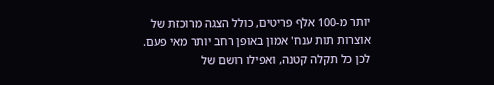יותר מ-100 אלף פריטים, כולל הצגה מרוכזת של אוצרות תות ענח' אמון באופן רחב יותר מאי פעם. לכן כל תקלה קטנה, ואפילו רושם של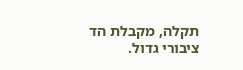תקלה, מקבלת הד ציבורי גדול.